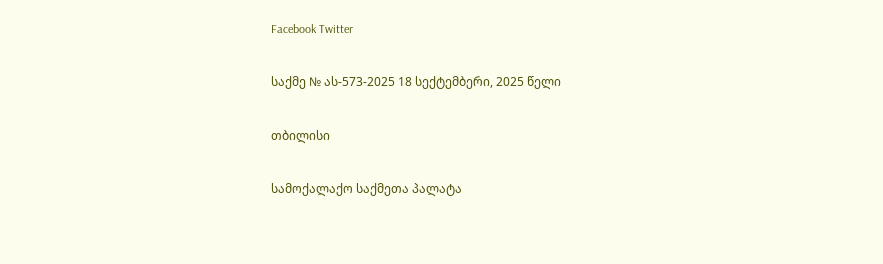Facebook Twitter

საქმე № ას-573-2025 18 სექტემბერი, 2025 წელი

თბილისი

სამოქალაქო საქმეთა პალატა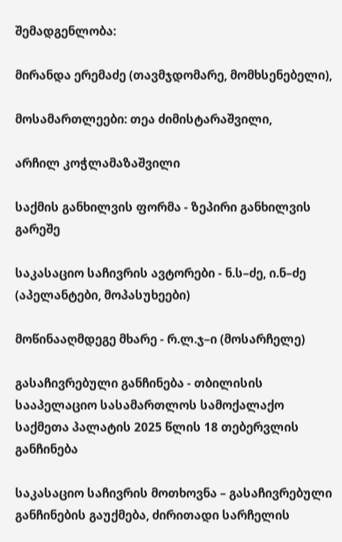შემადგენლობა:

მირანდა ერემაძე (თავმჯდომარე, მომხსენებელი),

მოსამართლეები: თეა ძიმისტარაშვილი,

არჩილ კოჭლამაზაშვილი

საქმის განხილვის ფორმა - ზეპირი განხილვის გარეშე

საკასაციო საჩივრის ავტორები - ნ.ს–ძე, ი.ნ–ძე (აპელანტები, მოპასუხეები)

მოწინააღმდეგე მხარე - რ.ლ.ჯ–ი (მოსარჩელე)

გასაჩივრებული განჩინება - თბილისის სააპელაციო სასამართლოს სამოქალაქო საქმეთა პალატის 2025 წლის 18 თებერვლის განჩინება

საკასაციო საჩივრის მოთხოვნა – გასაჩივრებული განჩინების გაუქმება, ძირითადი სარჩელის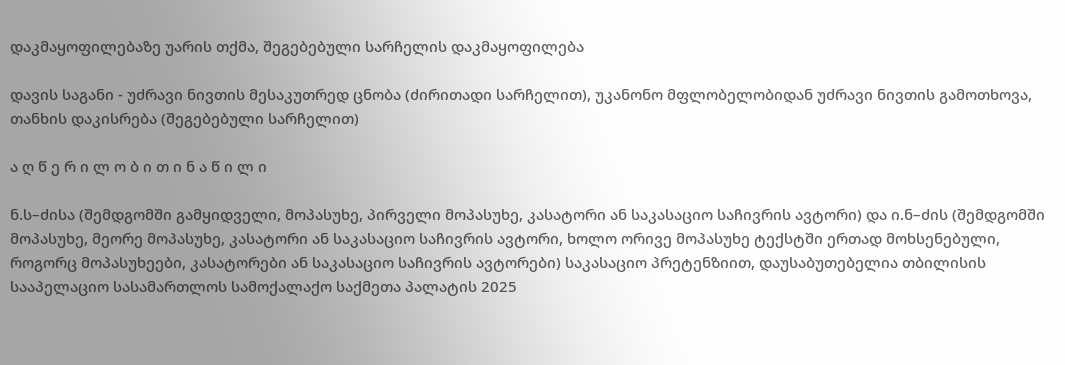დაკმაყოფილებაზე უარის თქმა, შეგებებული სარჩელის დაკმაყოფილება

დავის საგანი - უძრავი ნივთის მესაკუთრედ ცნობა (ძირითადი სარჩელით), უკანონო მფლობელობიდან უძრავი ნივთის გამოთხოვა, თანხის დაკისრება (შეგებებული სარჩელით)

ა ღ წ ე რ ი ლ ო ბ ი თ ი ნ ა წ ი ლ ი

ნ.ს–ძისა (შემდგომში გამყიდველი, მოპასუხე, პირველი მოპასუხე, კასატორი ან საკასაციო საჩივრის ავტორი) და ი.ნ–ძის (შემდგომში მოპასუხე, მეორე მოპასუხე, კასატორი ან საკასაციო საჩივრის ავტორი, ხოლო ორივე მოპასუხე ტექსტში ერთად მოხსენებული, როგორც მოპასუხეები, კასატორები ან საკასაციო საჩივრის ავტორები) საკასაციო პრეტენზიით, დაუსაბუთებელია თბილისის სააპელაციო სასამართლოს სამოქალაქო საქმეთა პალატის 2025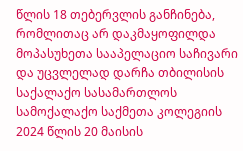წლის 18 თებერვლის განჩინება, რომლითაც არ დაკმაყოფილდა მოპასუხეთა სააპელაციო საჩივარი და უცვლელად დარჩა თბილისის საქალაქო სასამართლოს სამოქალაქო საქმეთა კოლეგიის 2024 წლის 20 მაისის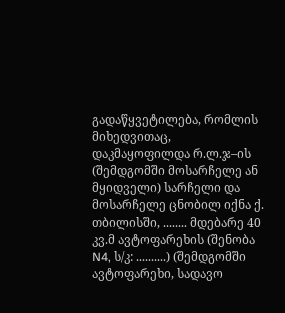გადაწყვეტილება, რომლის მიხედვითაც, დაკმაყოფილდა რ.ლ.ჯ–ის (შემდგომში მოსარჩელე ან მყიდველი) სარჩელი და მოსარჩელე ცნობილ იქნა ქ. თბილისში, ........ მდებარე 40 კვ.მ ავტოფარეხის (შენობა N4, ს/კ: ..........) (შემდგომში ავტოფარეხი, სადავო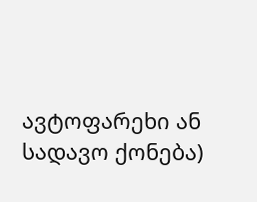ავტოფარეხი ან სადავო ქონება)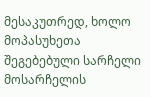მესაკუთრედ, ხოლო მოპასუხეთა შეგებებული სარჩელი მოსარჩელის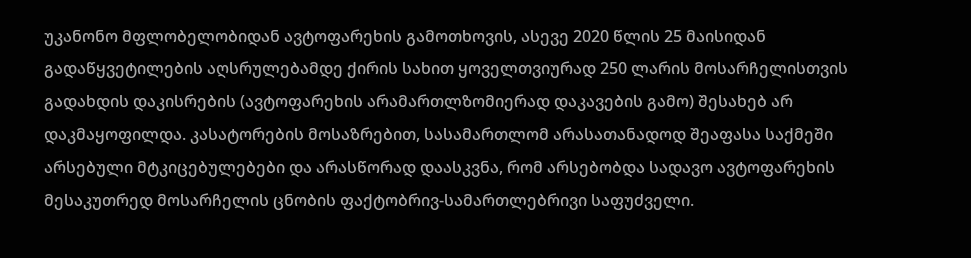უკანონო მფლობელობიდან ავტოფარეხის გამოთხოვის, ასევე 2020 წლის 25 მაისიდან გადაწყვეტილების აღსრულებამდე ქირის სახით ყოველთვიურად 250 ლარის მოსარჩელისთვის გადახდის დაკისრების (ავტოფარეხის არამართლზომიერად დაკავების გამო) შესახებ არ დაკმაყოფილდა. კასატორების მოსაზრებით, სასამართლომ არასათანადოდ შეაფასა საქმეში არსებული მტკიცებულებები და არასწორად დაასკვნა, რომ არსებობდა სადავო ავტოფარეხის მესაკუთრედ მოსარჩელის ცნობის ფაქტობრივ-სამართლებრივი საფუძველი.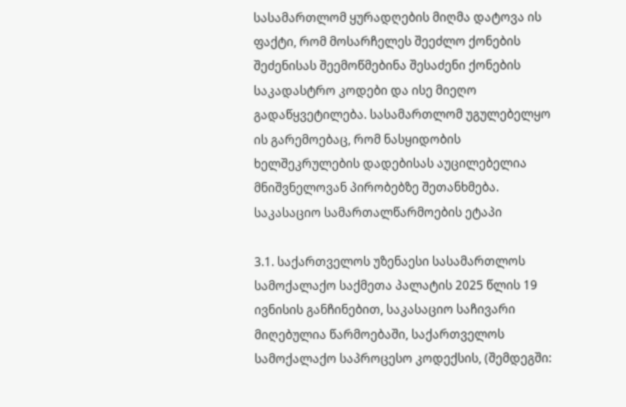სასამართლომ ყურადღების მიღმა დატოვა ის ფაქტი, რომ მოსარჩელეს შეეძლო ქონების შეძენისას შეემოწმებინა შესაძენი ქონების საკადასტრო კოდები და ისე მიეღო გადაწყვეტილება. სასამართლომ უგულებელყო ის გარემოებაც, რომ ნასყიდობის ხელშეკრულების დადებისას აუცილებელია მნიშვნელოვან პირობებზე შეთანხმება. საკასაციო სამართალწარმოების ეტაპი

3.1. საქართველოს უზენაესი სასამართლოს სამოქალაქო საქმეთა პალატის 2025 წლის 19 ივნისის განჩინებით, საკასაციო საჩივარი მიღებულია წარმოებაში, საქართველოს სამოქალაქო საპროცესო კოდექსის, (შემდეგში: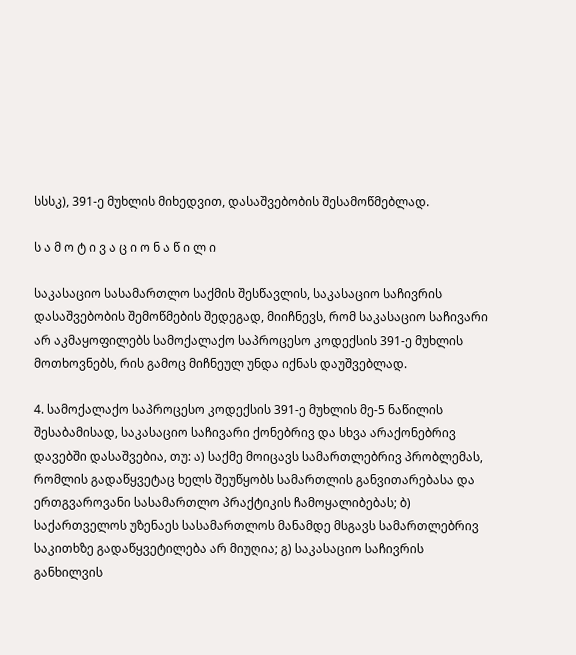სსსკ), 391-ე მუხლის მიხედვით, დასაშვებობის შესამოწმებლად.

ს ა მ ო ტ ი ვ ა ც ი ო ნ ა წ ი ლ ი

საკასაციო სასამართლო საქმის შესწავლის, საკასაციო საჩივრის დასაშვებობის შემოწმების შედეგად, მიიჩნევს, რომ საკასაციო საჩივარი არ აკმაყოფილებს სამოქალაქო საპროცესო კოდექსის 391-ე მუხლის მოთხოვნებს, რის გამოც მიჩნეულ უნდა იქნას დაუშვებლად.

4. სამოქალაქო საპროცესო კოდექსის 391-ე მუხლის მე-5 ნაწილის შესაბამისად, საკასაციო საჩივარი ქონებრივ და სხვა არაქონებრივ დავებში დასაშვებია, თუ: ა) საქმე მოიცავს სამართლებრივ პრობლემას, რომლის გადაწყვეტაც ხელს შეუწყობს სამართლის განვითარებასა და ერთგვაროვანი სასამართლო პრაქტიკის ჩამოყალიბებას; ბ) საქართველოს უზენაეს სასამართლოს მანამდე მსგავს სამართლებრივ საკითხზე გადაწყვეტილება არ მიუღია; გ) საკასაციო საჩივრის განხილვის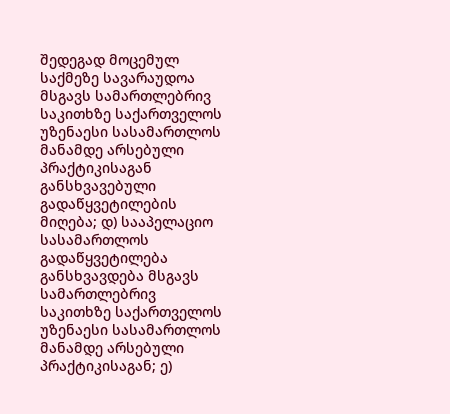შედეგად მოცემულ საქმეზე სავარაუდოა მსგავს სამართლებრივ საკითხზე საქართველოს უზენაესი სასამართლოს მანამდე არსებული პრაქტიკისაგან განსხვავებული გადაწყვეტილების მიღება; დ) სააპელაციო სასამართლოს გადაწყვეტილება განსხვავდება მსგავს სამართლებრივ საკითხზე საქართველოს უზენაესი სასამართლოს მანამდე არსებული პრაქტიკისაგან; ე)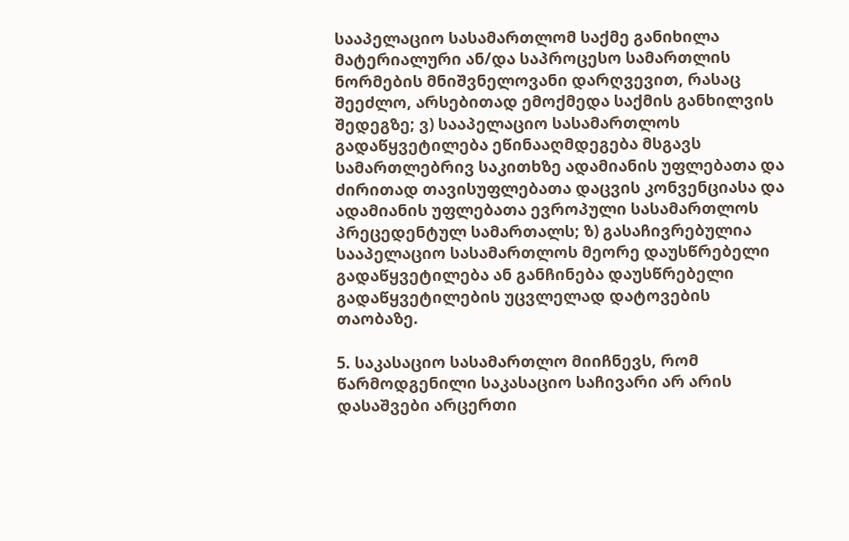სააპელაციო სასამართლომ საქმე განიხილა მატერიალური ან/და საპროცესო სამართლის ნორმების მნიშვნელოვანი დარღვევით, რასაც შეეძლო, არსებითად ემოქმედა საქმის განხილვის შედეგზე; ვ) სააპელაციო სასამართლოს გადაწყვეტილება ეწინააღმდეგება მსგავს სამართლებრივ საკითხზე ადამიანის უფლებათა და ძირითად თავისუფლებათა დაცვის კონვენციასა და ადამიანის უფლებათა ევროპული სასამართლოს პრეცედენტულ სამართალს; ზ) გასაჩივრებულია სააპელაციო სასამართლოს მეორე დაუსწრებელი გადაწყვეტილება ან განჩინება დაუსწრებელი გადაწყვეტილების უცვლელად დატოვების თაობაზე.

5. საკასაციო სასამართლო მიიჩნევს, რომ წარმოდგენილი საკასაციო საჩივარი არ არის დასაშვები არცერთი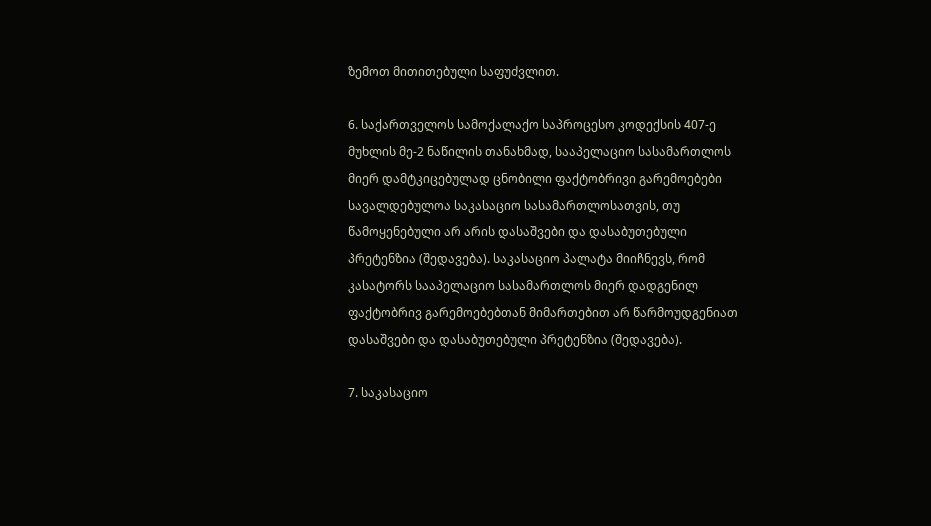ზემოთ მითითებული საფუძვლით.

6. საქართველოს სამოქალაქო საპროცესო კოდექსის 407-ე მუხლის მე-2 ნაწილის თანახმად, სააპელაციო სასამართლოს მიერ დამტკიცებულად ცნობილი ფაქტობრივი გარემოებები სავალდებულოა საკასაციო სასამართლოსათვის, თუ წამოყენებული არ არის დასაშვები და დასაბუთებული პრეტენზია (შედავება). საკასაციო პალატა მიიჩნევს, რომ კასატორს სააპელაციო სასამართლოს მიერ დადგენილ ფაქტობრივ გარემოებებთან მიმართებით არ წარმოუდგენიათ დასაშვები და დასაბუთებული პრეტენზია (შედავება).

7. საკასაციო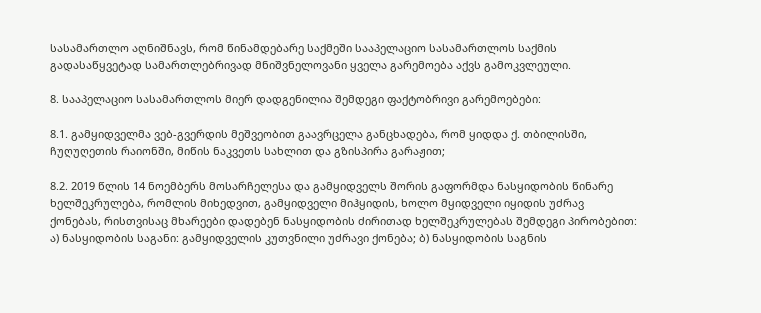სასამართლო აღნიშნავს, რომ წინამდებარე საქმეში სააპელაციო სასამართლოს საქმის გადასაწყვეტად სამართლებრივად მნიშვნელოვანი ყველა გარემოება აქვს გამოკვლეული.

8. სააპელაციო სასამართლოს მიერ დადგენილია შემდეგი ფაქტობრივი გარემოებები:

8.1. გამყიდველმა ვებ-გვერდის მეშვეობით გაავრცელა განცხადება, რომ ყიდდა ქ. თბილისში, ჩუღუღეთის რაიონში, მიწის ნაკვეთს სახლით და გზისპირა გარაჟით;

8.2. 2019 წლის 14 ნოემბერს მოსარჩელესა და გამყიდველს შორის გაფორმდა ნასყიდობის წინარე ხელშეკრულება, რომლის მიხედვით, გამყიდველი მიჰყიდის, ხოლო მყიდველი იყიდის უძრავ ქონებას, რისთვისაც მხარეები დადებენ ნასყიდობის ძირითად ხელშეკრულებას შემდეგი პირობებით: ა) ნასყიდობის საგანი: გამყიდველის კუთვნილი უძრავი ქონება; ბ) ნასყიდობის საგნის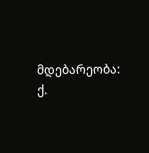მდებარეობა: ქ.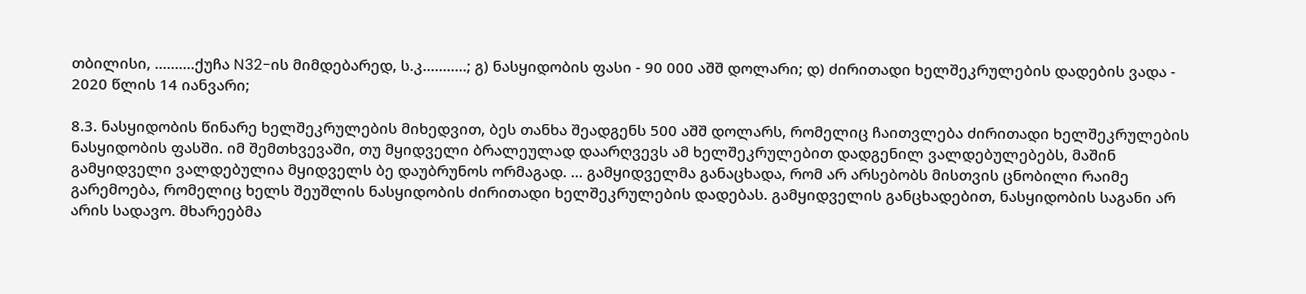თბილისი, ..........ქუჩა N32-ის მიმდებარედ, ს.კ...........; გ) ნასყიდობის ფასი - 90 000 აშშ დოლარი; დ) ძირითადი ხელშეკრულების დადების ვადა - 2020 წლის 14 იანვარი;

8.3. ნასყიდობის წინარე ხელშეკრულების მიხედვით, ბეს თანხა შეადგენს 500 აშშ დოლარს, რომელიც ჩაითვლება ძირითადი ხელშეკრულების ნასყიდობის ფასში. იმ შემთხვევაში, თუ მყიდველი ბრალეულად დაარღვევს ამ ხელშეკრულებით დადგენილ ვალდებულებებს, მაშინ გამყიდველი ვალდებულია მყიდველს ბე დაუბრუნოს ორმაგად. ... გამყიდველმა განაცხადა, რომ არ არსებობს მისთვის ცნობილი რაიმე გარემოება, რომელიც ხელს შეუშლის ნასყიდობის ძირითადი ხელშეკრულების დადებას. გამყიდველის განცხადებით, ნასყიდობის საგანი არ არის სადავო. მხარეებმა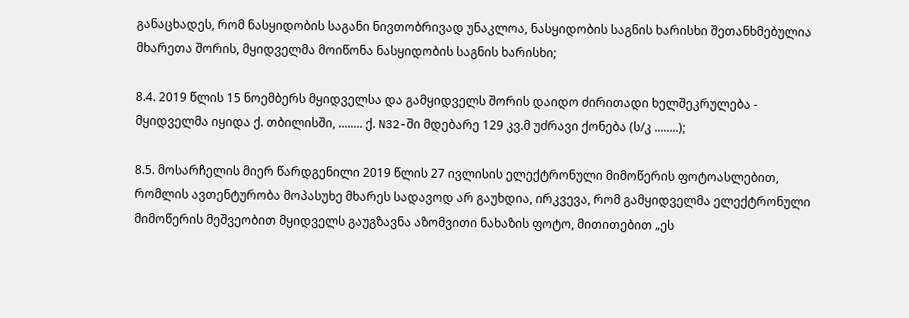განაცხადეს, რომ ნასყიდობის საგანი ნივთობრივად უნაკლოა, ნასყიდობის საგნის ხარისხი შეთანხმებულია მხარეთა შორის, მყიდველმა მოიწონა ნასყიდობის საგნის ხარისხი;

8.4. 2019 წლის 15 ნოემბერს მყიდველსა და გამყიდველს შორის დაიდო ძირითადი ხელშეკრულება - მყიდველმა იყიდა ქ. თბილისში, ........ ქ. N32-ში მდებარე 129 კვ.მ უძრავი ქონება (ს/კ ........);

8.5. მოსარჩელის მიერ წარდგენილი 2019 წლის 27 ივლისის ელექტრონული მიმოწერის ფოტოასლებით, რომლის ავთენტურობა მოპასუხე მხარეს სადავოდ არ გაუხდია, ირკვევა, რომ გამყიდველმა ელექტრონული მიმოწერის მეშვეობით მყიდველს გაუგზავნა აზომვითი ნახაზის ფოტო, მითითებით „ეს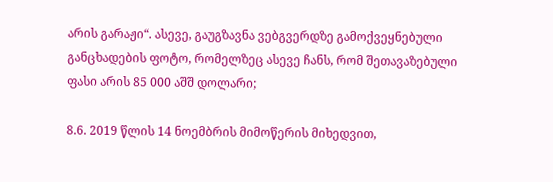არის გარაჟი“. ასევე, გაუგზავნა ვებგვერდზე გამოქვეყნებული განცხადების ფოტო, რომელზეც ასევე ჩანს, რომ შეთავაზებული ფასი არის 85 000 აშშ დოლარი;

8.6. 2019 წლის 14 ნოემბრის მიმოწერის მიხედვით,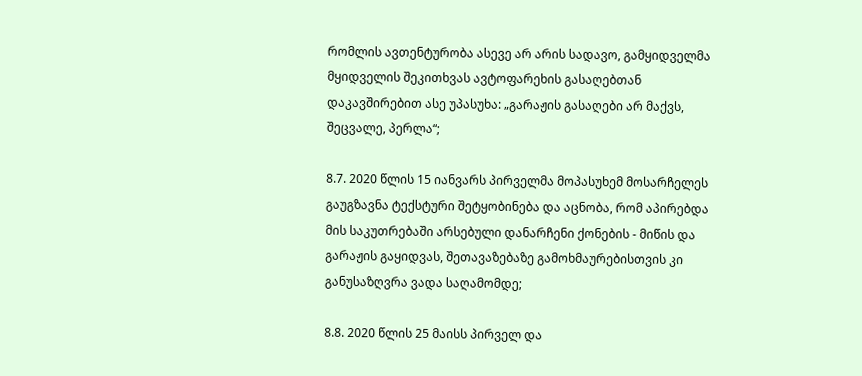რომლის ავთენტურობა ასევე არ არის სადავო, გამყიდველმა მყიდველის შეკითხვას ავტოფარეხის გასაღებთან დაკავშირებით ასე უპასუხა: „გარაჟის გასაღები არ მაქვს, შეცვალე, პერლა“;

8.7. 2020 წლის 15 იანვარს პირველმა მოპასუხემ მოსარჩელეს გაუგზავნა ტექსტური შეტყობინება და აცნობა, რომ აპირებდა მის საკუთრებაში არსებული დანარჩენი ქონების - მიწის და გარაჟის გაყიდვას, შეთავაზებაზე გამოხმაურებისთვის კი განუსაზღვრა ვადა საღამომდე;

8.8. 2020 წლის 25 მაისს პირველ და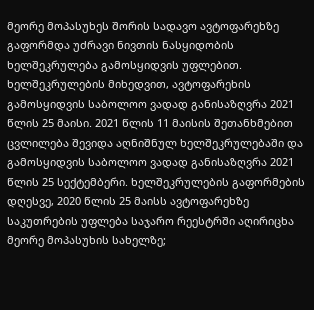მეორე მოპასუხეს შორის სადავო ავტოფარეხზე გაფორმდა უძრავი ნივთის ნასყიდობის ხელშეკრულება გამოსყიდვის უფლებით. ხელშეკრულების მიხედვით, ავტოფარეხის გამოსყიდვის საბოლოო ვადად განისაზღვრა 2021 წლის 25 მაისი. 2021 წლის 11 მაისის შეთანხმებით ცვლილება შევიდა აღნიშნულ ხელშეკრულებაში და გამოსყიდვის საბოლოო ვადად განისაზღვრა 2021 წლის 25 სექტემბერი. ხელშეკრულების გაფორმების დღესვე, 2020 წლის 25 მაისს ავტოფარეხზე საკუთრების უფლება საჯარო რეესტრში აღირიცხა მეორე მოპასუხის სახელზე;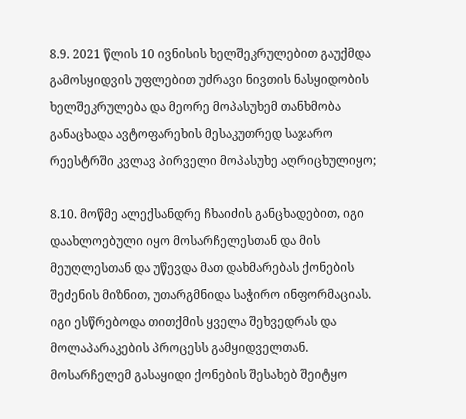8.9. 2021 წლის 10 ივნისის ხელშეკრულებით გაუქმდა გამოსყიდვის უფლებით უძრავი ნივთის ნასყიდობის ხელშეკრულება და მეორე მოპასუხემ თანხმობა განაცხადა ავტოფარეხის მესაკუთრედ საჯარო რეესტრში კვლავ პირველი მოპასუხე აღრიცხულიყო;

8.10. მოწმე ალექსანდრე ჩხაიძის განცხადებით, იგი დაახლოებული იყო მოსარჩელესთან და მის მეუღლესთან და უწევდა მათ დახმარებას ქონების შეძენის მიზნით, უთარგმნიდა საჭირო ინფორმაციას. იგი ესწრებოდა თითქმის ყველა შეხვედრას და მოლაპარაკების პროცესს გამყიდველთან. მოსარჩელემ გასაყიდი ქონების შესახებ შეიტყო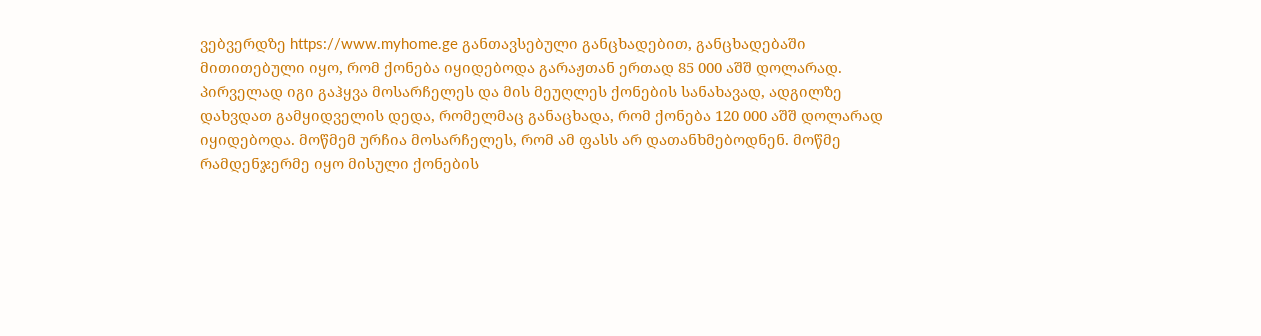ვებვერდზე https://www.myhome.ge განთავსებული განცხადებით, განცხადებაში მითითებული იყო, რომ ქონება იყიდებოდა გარაჟთან ერთად 85 000 აშშ დოლარად. პირველად იგი გაჰყვა მოსარჩელეს და მის მეუღლეს ქონების სანახავად, ადგილზე დახვდათ გამყიდველის დედა, რომელმაც განაცხადა, რომ ქონება 120 000 აშშ დოლარად იყიდებოდა. მოწმემ ურჩია მოსარჩელეს, რომ ამ ფასს არ დათანხმებოდნენ. მოწმე რამდენჯერმე იყო მისული ქონების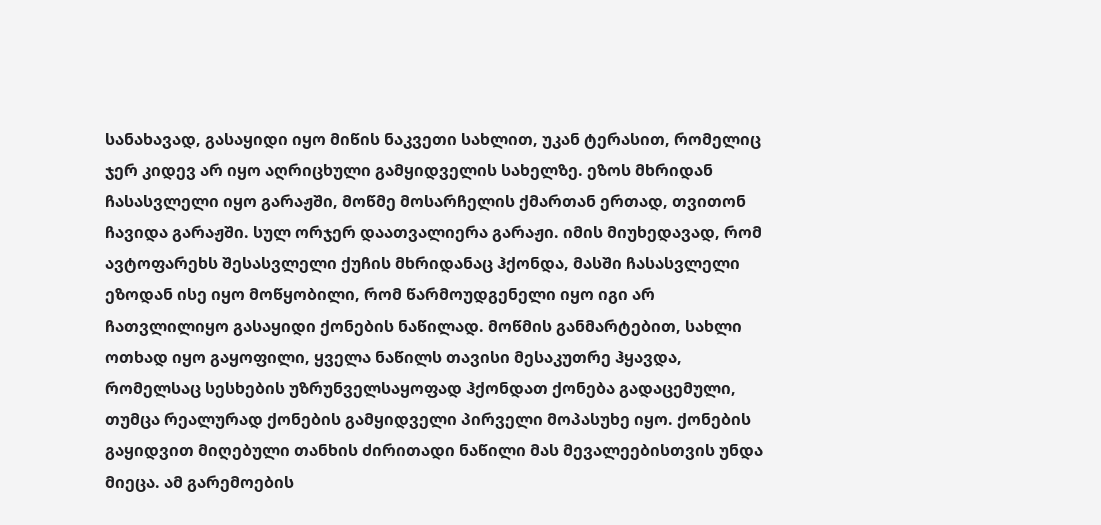სანახავად, გასაყიდი იყო მიწის ნაკვეთი სახლით, უკან ტერასით, რომელიც ჯერ კიდევ არ იყო აღრიცხული გამყიდველის სახელზე. ეზოს მხრიდან ჩასასვლელი იყო გარაჟში, მოწმე მოსარჩელის ქმართან ერთად, თვითონ ჩავიდა გარაჟში. სულ ორჯერ დაათვალიერა გარაჟი. იმის მიუხედავად, რომ ავტოფარეხს შესასვლელი ქუჩის მხრიდანაც ჰქონდა, მასში ჩასასვლელი ეზოდან ისე იყო მოწყობილი, რომ წარმოუდგენელი იყო იგი არ ჩათვლილიყო გასაყიდი ქონების ნაწილად. მოწმის განმარტებით, სახლი ოთხად იყო გაყოფილი, ყველა ნაწილს თავისი მესაკუთრე ჰყავდა, რომელსაც სესხების უზრუნველსაყოფად ჰქონდათ ქონება გადაცემული, თუმცა რეალურად ქონების გამყიდველი პირველი მოპასუხე იყო. ქონების გაყიდვით მიღებული თანხის ძირითადი ნაწილი მას მევალეებისთვის უნდა მიეცა. ამ გარემოების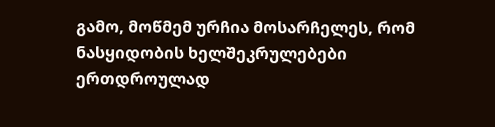გამო, მოწმემ ურჩია მოსარჩელეს, რომ ნასყიდობის ხელშეკრულებები ერთდროულად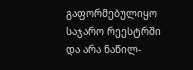გაფორმებულიყო საჯარო რეესტრში და არა ნაწილ-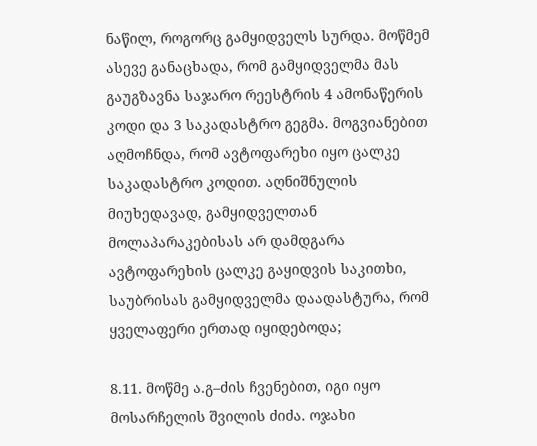ნაწილ, როგორც გამყიდველს სურდა. მოწმემ ასევე განაცხადა, რომ გამყიდველმა მას გაუგზავნა საჯარო რეესტრის 4 ამონაწერის კოდი და 3 საკადასტრო გეგმა. მოგვიანებით აღმოჩნდა, რომ ავტოფარეხი იყო ცალკე საკადასტრო კოდით. აღნიშნულის მიუხედავად, გამყიდველთან მოლაპარაკებისას არ დამდგარა ავტოფარეხის ცალკე გაყიდვის საკითხი, საუბრისას გამყიდველმა დაადასტურა, რომ ყველაფერი ერთად იყიდებოდა;

8.11. მოწმე ა.გ–ძის ჩვენებით, იგი იყო მოსარჩელის შვილის ძიძა. ოჯახი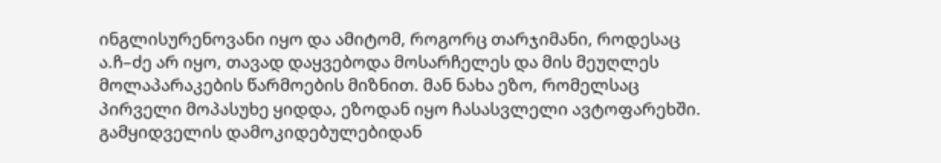ინგლისურენოვანი იყო და ამიტომ, როგორც თარჯიმანი, როდესაც ა.ჩ–ძე არ იყო, თავად დაყვებოდა მოსარჩელეს და მის მეუღლეს მოლაპარაკების წარმოების მიზნით. მან ნახა ეზო, რომელსაც პირველი მოპასუხე ყიდდა, ეზოდან იყო ჩასასვლელი ავტოფარეხში. გამყიდველის დამოკიდებულებიდან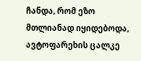ჩანდა, რომ ეზო მთლიანად იყიდებოდა, ავტოფარეხის ცალკე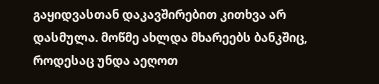გაყიდვასთან დაკავშირებით კითხვა არ დასმულა. მოწმე ახლდა მხარეებს ბანკშიც, როდესაც უნდა აეღოთ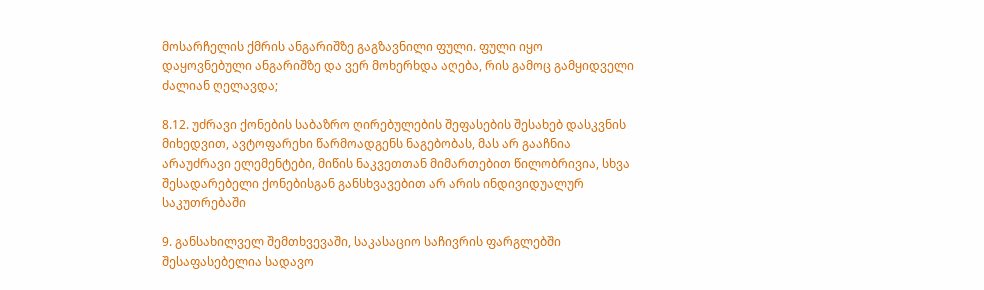მოსარჩელის ქმრის ანგარიშზე გაგზავნილი ფული. ფული იყო დაყოვნებული ანგარიშზე და ვერ მოხერხდა აღება, რის გამოც გამყიდველი ძალიან ღელავდა;

8.12. უძრავი ქონების საბაზრო ღირებულების შეფასების შესახებ დასკვნის მიხედვით, ავტოფარეხი წარმოადგენს ნაგებობას, მას არ გააჩნია არაუძრავი ელემენტები, მიწის ნაკვეთთან მიმართებით წილობრივია, სხვა შესადარებელი ქონებისგან განსხვავებით არ არის ინდივიდუალურ საკუთრებაში

9. განსახილველ შემთხვევაში, საკასაციო საჩივრის ფარგლებში შესაფასებელია სადავო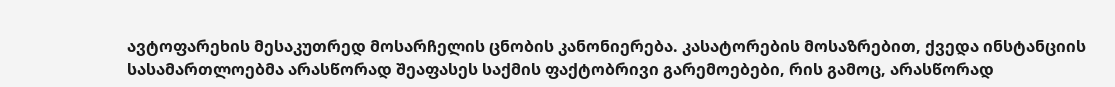ავტოფარეხის მესაკუთრედ მოსარჩელის ცნობის კანონიერება. კასატორების მოსაზრებით, ქვედა ინსტანციის სასამართლოებმა არასწორად შეაფასეს საქმის ფაქტობრივი გარემოებები, რის გამოც, არასწორად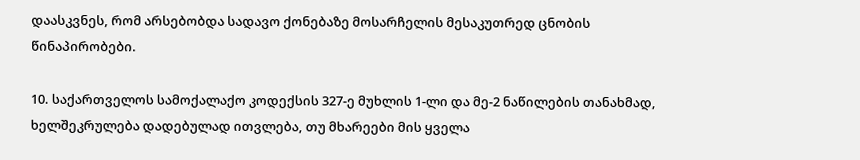დაასკვნეს, რომ არსებობდა სადავო ქონებაზე მოსარჩელის მესაკუთრედ ცნობის წინაპირობები.

10. საქართველოს სამოქალაქო კოდექსის 327-ე მუხლის 1-ლი და მე-2 ნაწილების თანახმად, ხელშეკრულება დადებულად ითვლება, თუ მხარეები მის ყველა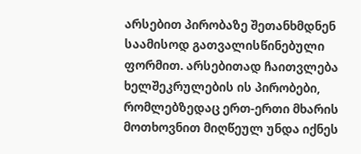არსებით პირობაზე შეთანხმდნენ საამისოდ გათვალისწინებული ფორმით. არსებითად ჩაითვლება ხელშეკრულების ის პირობები, რომლებზედაც ერთ-ერთი მხარის მოთხოვნით მიღწეულ უნდა იქნეს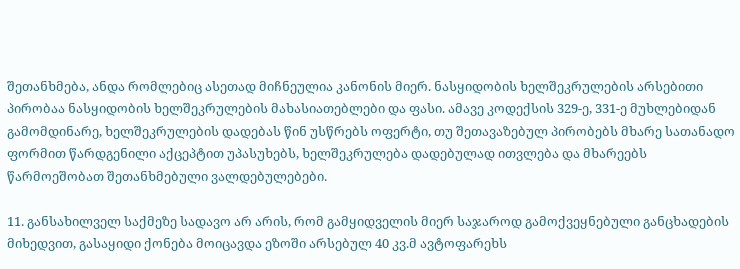შეთანხმება, ანდა რომლებიც ასეთად მიჩნეულია კანონის მიერ. ნასყიდობის ხელშეკრულების არსებითი პირობაა ნასყიდობის ხელშეკრულების მახასიათებლები და ფასი. ამავე კოდექსის 329-ე, 331-ე მუხლებიდან გამომდინარე, ხელშეკრულების დადებას წინ უსწრებს ოფერტი, თუ შეთავაზებულ პირობებს მხარე სათანადო ფორმით წარდგენილი აქცეპტით უპასუხებს, ხელშეკრულება დადებულად ითვლება და მხარეებს წარმოეშობათ შეთანხმებული ვალდებულებები.

11. განსახილველ საქმეზე სადავო არ არის, რომ გამყიდველის მიერ საჯაროდ გამოქვეყნებული განცხადების მიხედვით, გასაყიდი ქონება მოიცავდა ეზოში არსებულ 40 კვ.მ ავტოფარეხს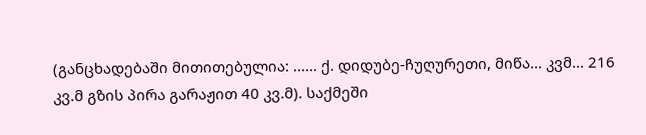(განცხადებაში მითითებულია: ...... ქ. დიდუბე-ჩუღურეთი, მიწა... კვმ... 216 კვ.მ გზის პირა გარაჟით 40 კვ.მ). საქმეში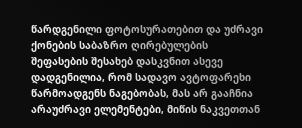წარდგენილი ფოტოსურათებით და უძრავი ქონების საბაზრო ღირებულების შეფასების შესახებ დასკვნით ასევე დადგენილია, რომ სადავო ავტოფარეხი წარმოადგენს ნაგებობას, მას არ გააჩნია არაუძრავი ელემენტები, მიწის ნაკვეთთან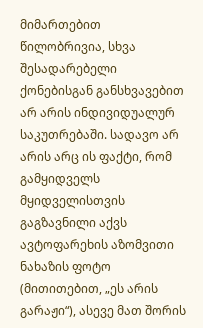მიმართებით წილობრივია, სხვა შესადარებელი ქონებისგან განსხვავებით არ არის ინდივიდუალურ საკუთრებაში. სადავო არ არის არც ის ფაქტი, რომ გამყიდველს მყიდველისთვის გაგზავნილი აქვს ავტოფარეხის აზომვითი ნახაზის ფოტო (მითითებით, „ეს არის გარაჟი“), ასევე მათ შორის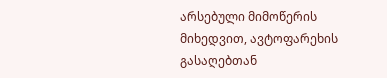არსებული მიმოწერის მიხედვით, ავტოფარეხის გასაღებთან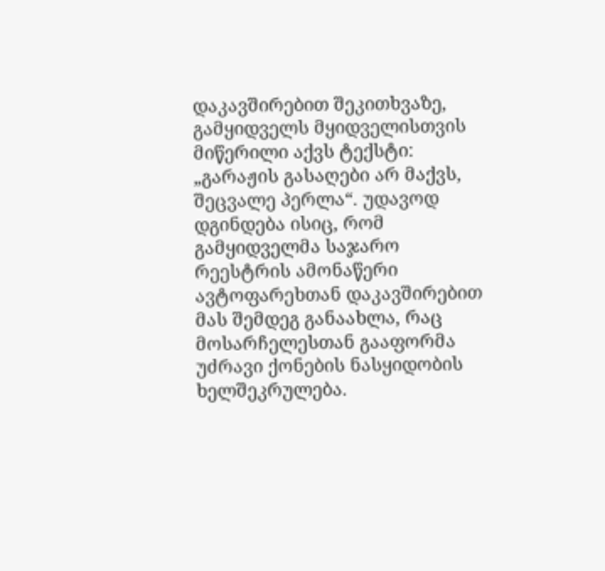დაკავშირებით შეკითხვაზე, გამყიდველს მყიდველისთვის მიწერილი აქვს ტექსტი: „გარაჟის გასაღები არ მაქვს, შეცვალე პერლა“. უდავოდ დგინდება ისიც, რომ გამყიდველმა საჯარო რეესტრის ამონაწერი ავტოფარეხთან დაკავშირებით მას შემდეგ განაახლა, რაც მოსარჩელესთან გააფორმა უძრავი ქონების ნასყიდობის ხელშეკრულება.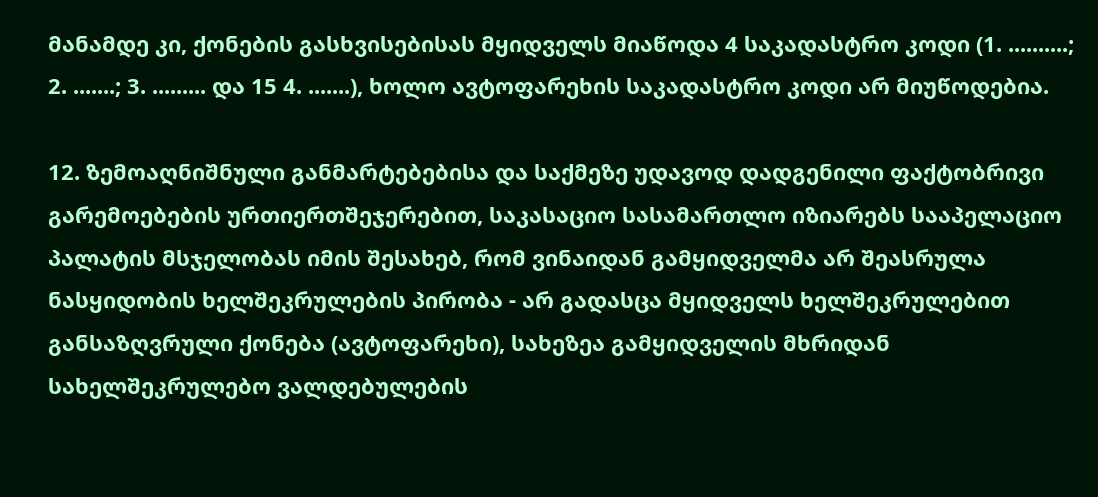მანამდე კი, ქონების გასხვისებისას მყიდველს მიაწოდა 4 საკადასტრო კოდი (1. ..........; 2. .......; 3. ......... და 15 4. .......), ხოლო ავტოფარეხის საკადასტრო კოდი არ მიუწოდებია.

12. ზემოაღნიშნული განმარტებებისა და საქმეზე უდავოდ დადგენილი ფაქტობრივი გარემოებების ურთიერთშეჯერებით, საკასაციო სასამართლო იზიარებს სააპელაციო პალატის მსჯელობას იმის შესახებ, რომ ვინაიდან გამყიდველმა არ შეასრულა ნასყიდობის ხელშეკრულების პირობა - არ გადასცა მყიდველს ხელშეკრულებით განსაზღვრული ქონება (ავტოფარეხი), სახეზეა გამყიდველის მხრიდან სახელშეკრულებო ვალდებულების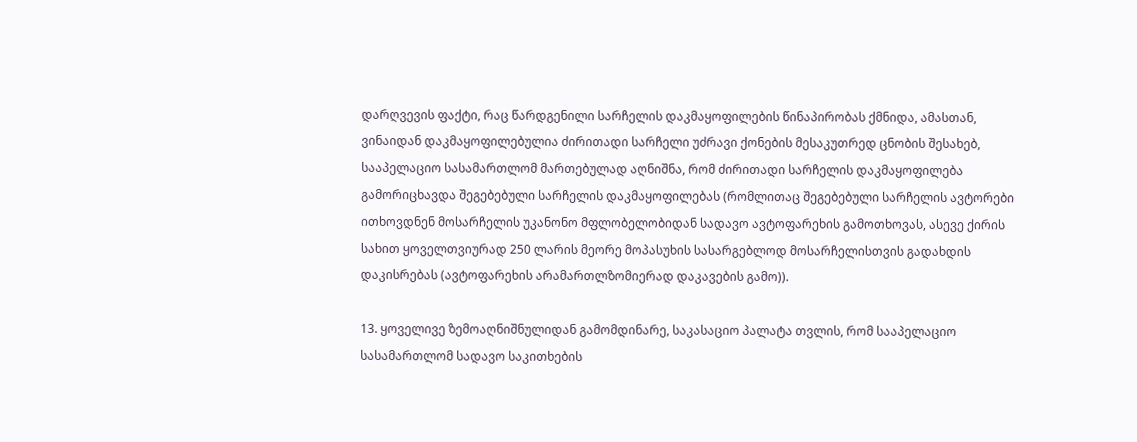დარღვევის ფაქტი, რაც წარდგენილი სარჩელის დაკმაყოფილების წინაპირობას ქმნიდა, ამასთან, ვინაიდან დაკმაყოფილებულია ძირითადი სარჩელი უძრავი ქონების მესაკუთრედ ცნობის შესახებ, სააპელაციო სასამართლომ მართებულად აღნიშნა, რომ ძირითადი სარჩელის დაკმაყოფილება გამორიცხავდა შეგებებული სარჩელის დაკმაყოფილებას (რომლითაც შეგებებული სარჩელის ავტორები ითხოვდნენ მოსარჩელის უკანონო მფლობელობიდან სადავო ავტოფარეხის გამოთხოვას, ასევე ქირის სახით ყოველთვიურად 250 ლარის მეორე მოპასუხის სასარგებლოდ მოსარჩელისთვის გადახდის დაკისრებას (ავტოფარეხის არამართლზომიერად დაკავების გამო)).

13. ყოველივე ზემოაღნიშნულიდან გამომდინარე, საკასაციო პალატა თვლის, რომ სააპელაციო სასამართლომ სადავო საკითხების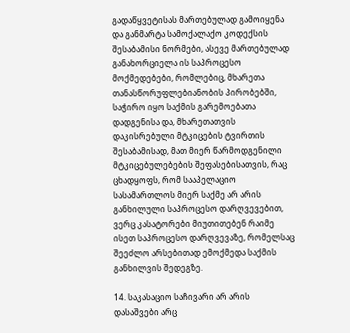გადაწყვეტისას მართებულად გამოიყენა და განმარტა სამოქალაქო კოდექსის შესაბამისი ნორმები, ასევე მართებულად განახორციელა ის საპროცესო მოქმედებები, რომლებიც, მხარეთა თანასწორუფლებიანობის პირობებში, საჭირო იყო საქმის გარემოებათა დადგენისა და, მხარეთათვის დაკისრებული მტკიცების ტვირთის შესაბამისად, მათ მიერ წარმოდგენილი მტკიცებულებების შეფასებისათვის, რაც ცხადყოფს, რომ სააპელაციო სასამართლოს მიერ საქმე არ არის განხილული საპროცესო დარღვევებით, ვერც კასატორები მიუთითებენ რაიმე ისეთ საპროცესო დარღვევაზე, რომელსაც შეეძლო არსებითად ემოქმედა საქმის განხილვის შედეგზე.

14. საკასაციო საჩივარი არ არის დასაშვები არც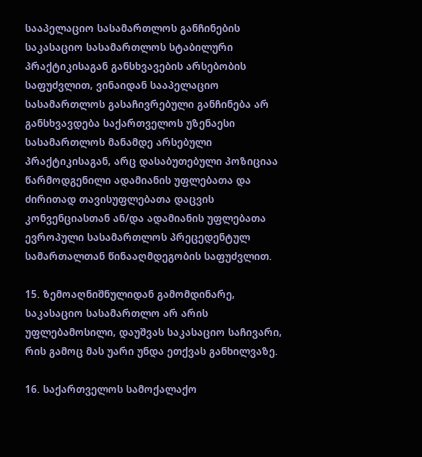სააპელაციო სასამართლოს განჩინების საკასაციო სასამართლოს სტაბილური პრაქტიკისაგან განსხვავების არსებობის საფუძვლით, ვინაიდან სააპელაციო სასამართლოს გასაჩივრებული განჩინება არ განსხვავდება საქართველოს უზენაესი სასამართლოს მანამდე არსებული პრაქტიკისაგან, არც დასაბუთებული პოზიციაა წარმოდგენილი ადამიანის უფლებათა და ძირითად თავისუფლებათა დაცვის კონვენციასთან ან/და ადამიანის უფლებათა ევროპული სასამართლოს პრეცედენტულ სამართალთან წინააღმდეგობის საფუძვლით.

15. ზემოაღნიშნულიდან გამომდინარე, საკასაციო სასამართლო არ არის უფლებამოსილი, დაუშვას საკასაციო საჩივარი, რის გამოც მას უარი უნდა ეთქვას განხილვაზე.

16. საქართველოს სამოქალაქო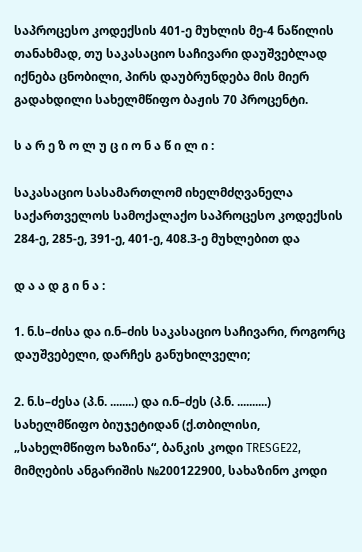საპროცესო კოდექსის 401-ე მუხლის მე-4 ნაწილის თანახმად, თუ საკასაციო საჩივარი დაუშვებლად იქნება ცნობილი, პირს დაუბრუნდება მის მიერ გადახდილი სახელმწიფო ბაჟის 70 პროცენტი.

ს ა რ ე ზ ო ლ უ ც ი ო ნ ა წ ი ლ ი :

საკასაციო სასამართლომ იხელმძღვანელა საქართველოს სამოქალაქო საპროცესო კოდექსის 284-ე, 285-ე, 391-ე, 401-ე, 408.3-ე მუხლებით და

დ ა ა დ გ ი ნ ა :

1. ნ.ს–ძისა და ი.ნ–ძის საკასაციო საჩივარი, როგორც დაუშვებელი, დარჩეს განუხილველი;

2. ნ.ს–ძესა (პ.ნ. ........) და ი.ნ–ძეს (პ.ნ. ..........) სახელმწიფო ბიუჯეტიდან (ქ.თბილისი, „სახელმწიფო ხაზინა“, ბანკის კოდი TRESGE22, მიმღების ანგარიშის №200122900, სახაზინო კოდი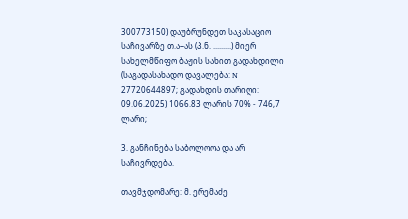300773150) დაუბრუნდეთ საკასაციო საჩივარზე თ.ა–ას (პ.ნ. .........) მიერ სახელმწიფო ბაჟის სახით გადახდილი (საგადასახადო დავალება: N 27720644897; გადახდის თარიღი: 09.06.2025) 1066.83 ლარის 70% - 746,7 ლარი;

3. განჩინება საბოლოოა და არ საჩივრდება.

თავმჯდომარე: მ. ერემაძე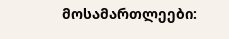მოსამართლეები: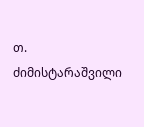თ. ძიმისტარაშვილი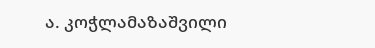ა. კოჭლამაზაშვილი